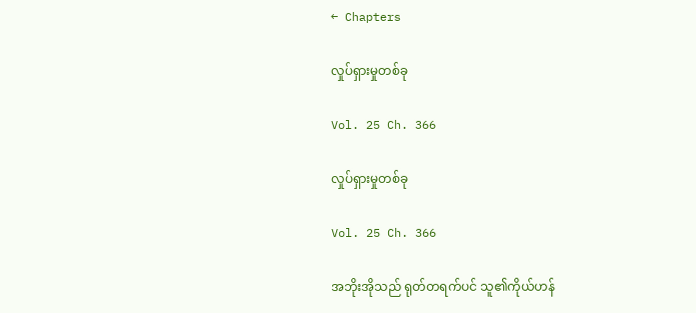← Chapters

လှုပ်ရှားမှုတစ်ခု

Vol. 25 Ch. 366

လှုပ်ရှားမှုတစ်ခု

Vol. 25 Ch. 366

အဘိုးအိုသည် ရုတ်တရက်ပင် သူ၏ကိုယ်ဟန်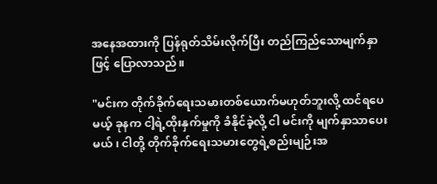အနေအထားကို ပြန်ရုတ်သိမ်းလိုက်ပြီး တည်ကြည်သောမျက်နှာဖြင့် ပြောလာသည်။

"မင်းက တိုက်ခိုက်ရေးသမားတစ်ယောက်မဟုတ်ဘူးလို့ ထင်ရပေမယ့် ခုနက ငါ့ရဲ့ထိုးနှက်မှုကို ခံနိုင်ခဲ့လို့ ငါ မင်းကို မျက်နှာသာပေးမယ်၊ ငါတို့ တိုက်ခိုက်ရေးသမားတွေရဲ့စည်းမျဉ်းအ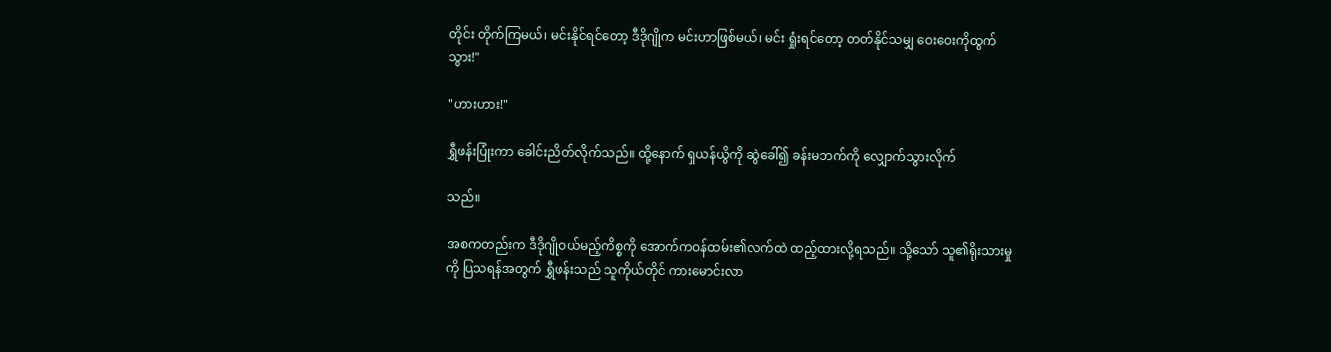တိုင်း တိုက်ကြမယ်၊ မင်းနိုင်ရင်တော့ ဒီဒိုဂျိုက မင်းဟာဖြစ်မယ်၊ မင်း ရှုံးရင်တော့ တတ်နိုင်သမျှ ဝေးဝေးကိုထွက်သွား!"

"ဟားဟား!"

ရွှီဖန်းပြုံးကာ ခေါင်းညိတ်လိုက်သည်။ ထို့နောက် ရှယန်ယွိကို ဆွဲခေါ်၍ ခန်းမဘက်ကို လျှောက်သွားလိုက်

သည်။

အစကတည်းက ဒီဒိုဂျိုဝယ်မည့်ကိစ္စကို အောက်ကဝန်ထမ်း၏လက်ထဲ ထည့်ထားလို့ရသည်။ သို့သော် သူ၏ရိုးသားမှုကို ပြသရန်အတွက် ရွှီဖန်းသည် သူကိုယ်တိုင် ကားမောင်းလာ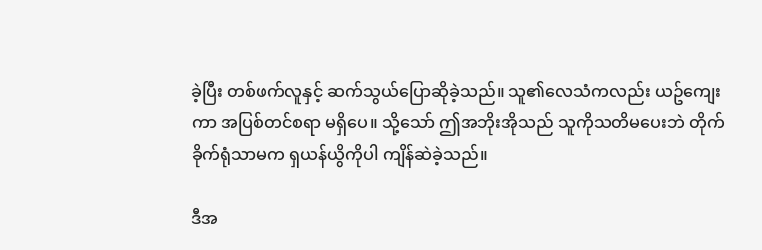ခဲ့ပြီး တစ်ဖက်လူနှင့် ဆက်သွယ်ပြောဆိုခဲ့သည်။ သူ၏လေသံကလည်း ယဥ်ကျေးကာ အပြစ်တင်စရာ မရှိပေ။ သို့သော် ဤအဘိုးအိုသည် သူကိုသတိမပေးဘဲ တိုက်ခိုက်ရုံသာမက ရှယန်ယွိကိုပါ ကျိန်ဆဲခဲ့သည်။

ဒီအ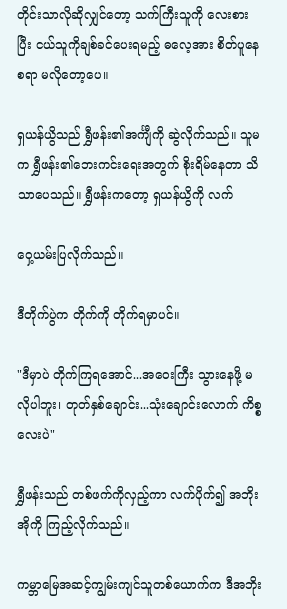တိုင်းသာလိုဆိုလျှင်တော့ သက်ကြီးသူကို လေးစားပြီး ငယ်သူကိုချစ်ခင်ပေးရမည့် ဓလေ့အား စိတ်ပူနေစရာ မလိုတော့ပေ။

ရှယန်ယွိသည် ရွှီဖန်း၏အင်္ကျီကို ဆွဲလိုက်သည်။ သူမက ရွှီဖန်း၏ဘေးကင်းရေးအတွက် စိုးရိမ်နေတာ သိသာပေသည်။ ရွှီဖန်းကတော့ ရှယန်ယွိကို လက်

ဝှေ့ယမ်းပြလိုက်သည်။

ဒီတိုက်ပွဲက တိုက်ကို တိုက်ရမှာပင်။

"ဒီမှာပဲ တိုက်ကြရအောင်...အဝေးကြီး သွားနေဖို့ မလိုပါဘူး၊ တုတ်နှစ်ချောင်း...သုံးချောင်းလောက် ကိစ္စလေးပဲ"

ရွှီဖန်းသည် တစ်ဖက်ကိုလှည့်ကာ လက်ပိုက်၍ အဘိုးအိုကို ကြည့်လိုက်သည်။

ကမ္ဘာမြေအဆင့်ကျွမ်းကျင်သူတစ်ယောက်က ဒီအဘိုး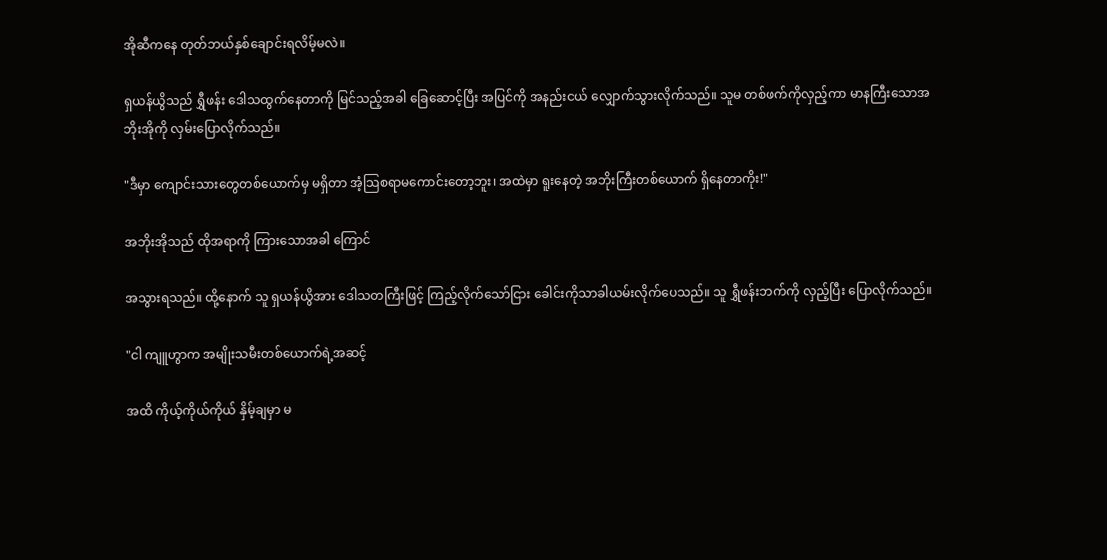အိုဆီကနေ တုတ်ဘယ်နှစ်ချောင်းရလိမ့်မလဲ။

ရှယန်ယွိသည် ရွှီဖန်း ဒေါသထွက်နေတာကို မြင်သည့်အခါ ခြေဆောင့်ပြီး အပြင်ကို အနည်းငယ် လျှောက်သွားလိုက်သည်။ သူမ တစ်ဖက်ကိုလှည့်ကာ မာနကြီးသောအဘိုးအိုကို လှမ်းပြောလိုက်သည်။

"ဒီမှာ ကျောင်းသားတွေတစ်ယောက်မှ မရှိတာ အံ့သြစရာမကောင်းတော့ဘူး၊ အထဲမှာ ရူးနေတဲ့ အဘိုးကြီးတစ်ယောက် ရှိနေတာကိုး!"

အဘိုးအိုသည် ထိုအရာကို ကြားသောအခါ ကြောင်

အသွားရသည်။ ထို့နောက် သူ ရှယန်ယွိအား ဒေါသတကြီးဖြင့် ကြည့်လိုက်သော်ငြား ခေါင်းကိုသာခါယမ်းလိုက်ပေသည်။ သူ ရွှီဖန်းဘက်ကို လှည့်ပြီး ပြောလိုက်သည်။

"ငါ ကျူဟွာက အမျိုးသမီးတစ်ယောက်ရဲ့အဆင့်

အထိ ကိုယ့်ကိုယ်ကိုယ် နှိမ့်ချမှာ မ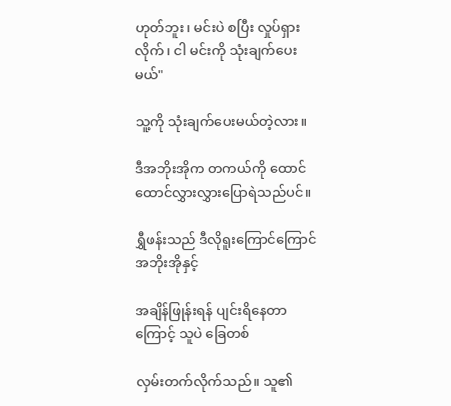ဟုတ်ဘူး၊ မင်းပဲ စပြီး လှုပ်ရှားလိုက်၊ ငါ မင်းကို သုံးချက်ပေးမယ်"

သူ့ကို သုံးချက်ပေးမယ်တဲ့လား။

ဒီအဘိုးအိုက တကယ်ကို ထောင်ထောင်လွှားလွှားပြောရဲသည်ပင်။

ရွှီဖန်းသည် ဒီလိုရူးကြောင်ကြောင်အဘိုးအိုနှင့်

အချိန်ဖြုန်းရန် ပျင်းရိနေတာကြောင့် သူပဲ ခြေတစ်

လှမ်းတက်လိုက်သည်။ သူ၏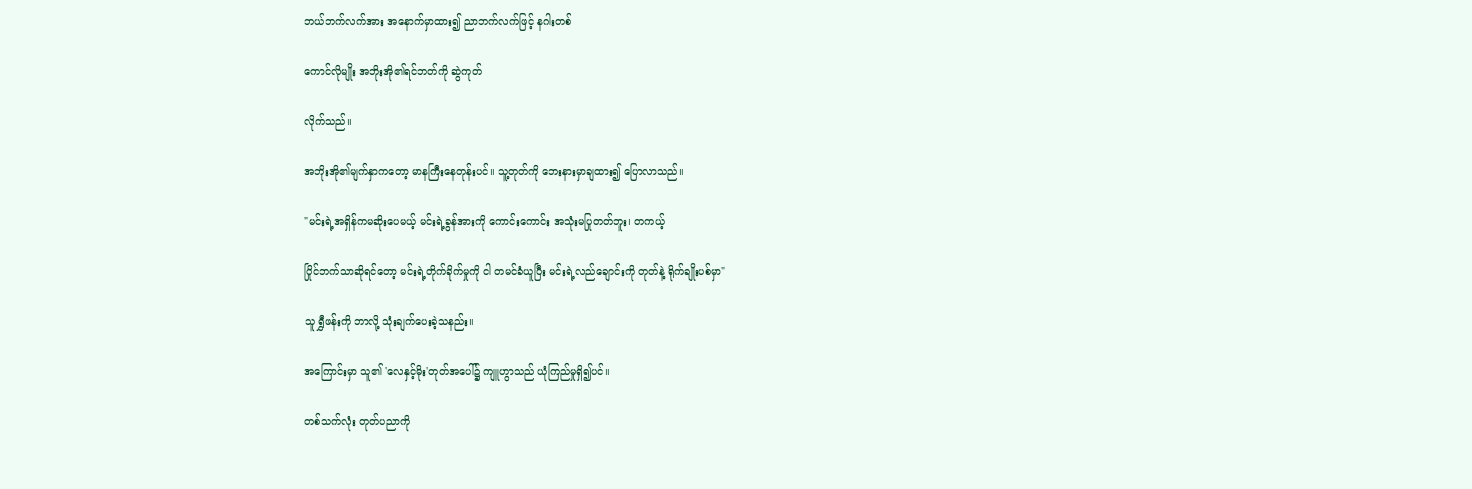ဘယ်ဘက်လက်အား အနောက်မှာထား၍ ညာဘက်လက်ဖြင့် နဂါးတစ်

ကောင်လိုမျိုး အဘိုးအို၏ရင်ဘတ်ကို ဆွဲကုတ်

လိုက်သည်။

အဘိုးအို၏မျက်နှာကတော့ မာနကြီးနေတုန်းပင်။ သူ့တုတ်ကို ဘေးနားမှာချထား၍ ပြောလာသည်။

"မင်းရဲ့အရှိန်ကမဆိုးပေမယ့် မင်းရဲ့ခွန်အားကို ကောင်းကောင်း အသုံးမပြုတတ်ဘူး၊ တကယ့်

ပြိုင်ဘက်သာဆိုရင်တော့ မင်းရဲ့တိုက်ခိုက်မှုကို ငါ တမင်ခံယူပြီး မင်းရဲ့လည်ချောင်းကို တုတ်နဲ့ ရိုက်ချိုးပစ်မှာ"

သူ ရွှီဖန်းကို ဘာလို့ သုံးချက်ပေးခဲ့သနည်း။

အကြောင်းမှာ သူ၏ 'လေနှင့်မိုး'တုတ်အပေါ်၌ ကျူဟွာသည် ယုံကြည်မှုရှိ၍ပင်။

တစ်သက်လုံး တုတ်ပညာကို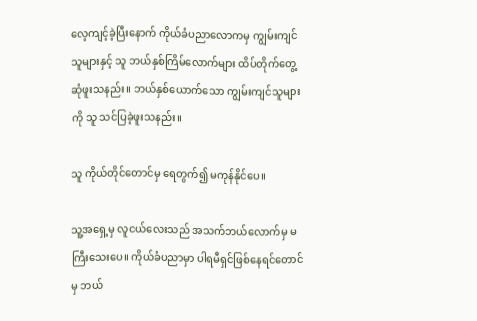လေ့ကျင့်ခဲ့ပြီးနောက် ကိုယ်ခံပညာလောကမှ ကျွမ်းကျင်သူများနှင့် သူ ဘယ်နှစ်ကြိမ်လောက်များ ထိပ်တိုက်တွေ့ဆုံဖူးသနည်း။ ဘယ်နှစ်ယောက်သော ကျွမ်းကျင်သူများကို သူ သင်ပြခဲ့ဖူးသနည်း။

သူ ကိုယ်တိုင်တောင်မှ ရေတွက်၍ မကုန်နိုင်ပေ။

သူ့အရှေ့မှ လူငယ်လေးသည် အသက်ဘယ်လောက်မှ မကြီးသေးပေ။ ကိုယ်ခံပညာမှာ ပါရမီရှင်ဖြစ်နေရင်တောင်မှ ဘယ်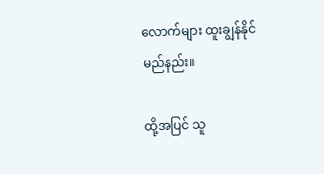လောက်များ ထူးချွန်နိုင်မည်နည်း။

ထို့အပြင် သူ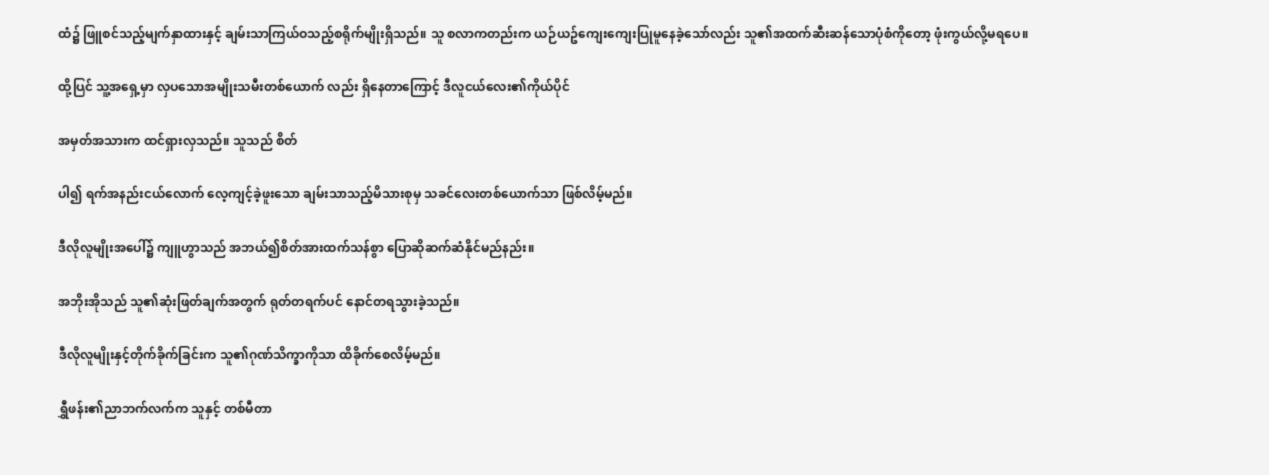ထံ၌ ဖြူစင်သည့်မျက်နှာထားနှင့် ချမ်းသာကြယ်ဝသည့်စရိုက်မျိုးရှိသည်။ သူ စလာကတည်းက ယဉ်ယဥ်ကျေးကျေးပြုမူနေခဲ့သော်လည်း သူ၏အထက်ဆီးဆန်သောပုံစံကိုတော့ ဖုံးကွယ်လို့မရပေ။

ထို့ပြင် သူ့အရှေ့မှာ လှပသောအမျိုးသမီးတစ်ယောက် လည်း ရှိနေတာကြောင့် ဒီလူငယ်လေး၏ကိုယ်ပိုင်

အမှတ်အသားက ထင်ရှားလှသည်။ သူသည် စိတ်

ပါ၍ ရက်အနည်းငယ်လောက် လေ့ကျင့်ခဲ့ဖူးသော ချမ်းသာသည့်မိသားစုမှ သခင်လေးတစ်ယောက်သာ ဖြစ်လိမ့်မည်။

ဒီလိုလူမျိုးအပေါ်၌ ကျူဟွာသည် အဘယ်၍စိတ်အားထက်သန်စွာ ပြောဆိုဆက်ဆံနိုင်မည်နည်း။

အဘိုးအိုသည် သူ၏ဆုံးဖြတ်ချက်အတွက် ရုတ်တရက်ပင် နောင်တရသွားခဲ့သည်။

ဒီလိုလူမျိုးနှင့်တိုက်ခိုက်ခြင်းက သူ၏ဂုဏ်သိက္ခာကိုသာ ထိခိုက်စေလိမ့်မည်။

ရွှီဖန်း၏ညာဘက်လက်က သူနှင့် တစ်မီတာ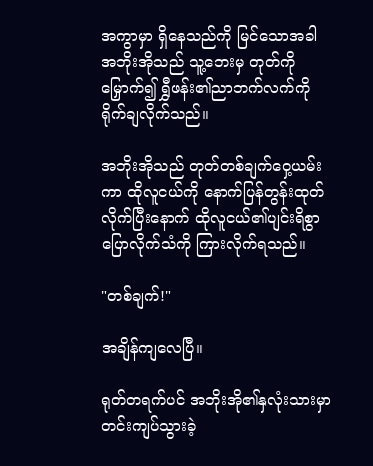အကွာမှာ ရှိနေသည်ကို မြင်သောအခါ အဘိုးအိုသည် သူ့ဘေးမှ တုတ်ကိုမြှောက်၍ ရွှီဖန်း၏ညာဘက်လက်ကို ရိုက်ချလိုက်သည်။

အဘိုးအိုသည် တုတ်တစ်ချက်ဝှေ့ယမ်းကာ ထိုလူငယ်ကို နောက်ပြန်တွန်းထုတ်လိုက်ပြီးနောက် ထိုလူငယ်၏ပျင်းရိစွာ ပြောလိုက်သံကို ကြားလိုက်ရသည်။

"တစ်ချက်!"

အချိန်ကျလေပြီ။

ရုတ်တရက်ပင် အဘိုးအို၏နှလုံးသားမှာ တင်းကျပ်သွားခဲ့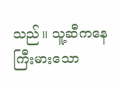သည်။ သူ့ဆီကနေ ကြီးမားသော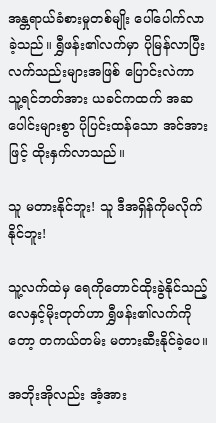အန္တရာယ်ခံစားမှုတစ်မျိုး ပေါ်ပေါက်လာခဲ့သည်။ ရွှီဖန်း၏လက်မှာ ပိုမြန်လာပြီး လက်သည်းများအဖြစ် ပြောင်းလဲကာ သူ့ရင်ဘတ်အား ယခင်ကထက် အဆပေါင်းများစွာ ပိုပြင်းထန်သော အင်အားဖြင့် ထိုးနှက်လာသည်။

သူ မတားနိုင်ဘူး! သူ ဒီအရှိန်ကိုမလိုက်နိုင်ဘူး!

သူ့လက်ထဲမှ ရေကိုတောင်ထိုးခွဲနိုင်သည့် လေနှင့်မိုးတုတ်ဟာ ရွှီဖန်း၏လက်ကိုတော့ တကယ်တမ်း မတားဆီးနိုင်ခဲ့ပေ။

အဘိုးအိုလည်း အံ့အား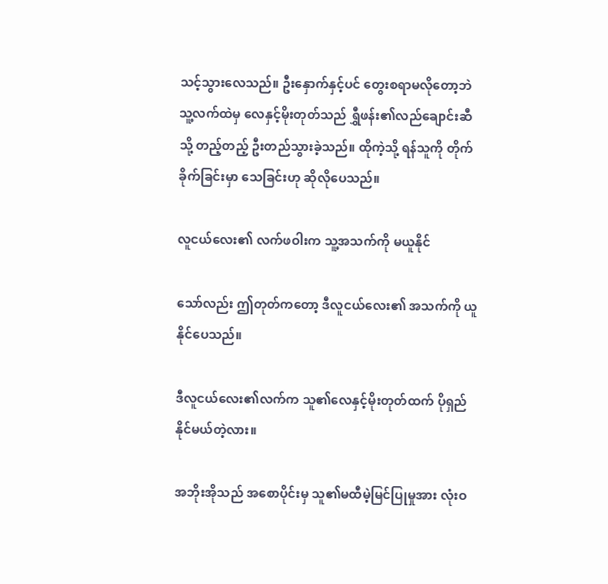သင့်သွားလေသည်။ ဦးနှောက်နှင့်ပင် တွေးစရာမလိုတော့ဘဲ သူ့လက်ထဲမှ လေနှင့်မိုးတုတ်သည် ရွှီဖန်း၏လည်ချောင်းဆီသို့ တည့်တည့် ဦးတည်သွားခဲ့သည်။ ထိုကဲ့သို့ ရန်သူကို တိုက်ခိုက်ခြင်းမှာ သေခြင်းဟု ဆိုလိုပေသည်။

လူငယ်လေး၏ လက်ဖဝါးက သူ့အသက်ကို မယူနိုင်

သော်လည်း ဤတုတ်ကတော့ ဒီလူငယ်လေး၏ အသက်ကို ယူနိုင်ပေသည်။

ဒီလူငယ်လေး၏လက်က သူ၏လေနှင့်မိုးတုတ်ထက် ပိုရှည်နိုင်မယ်တဲ့လား။

အဘိုးအိုသည် အစောပိုင်းမှ သူ၏မထီမဲ့မြင်ပြုမှုအား လုံးဝ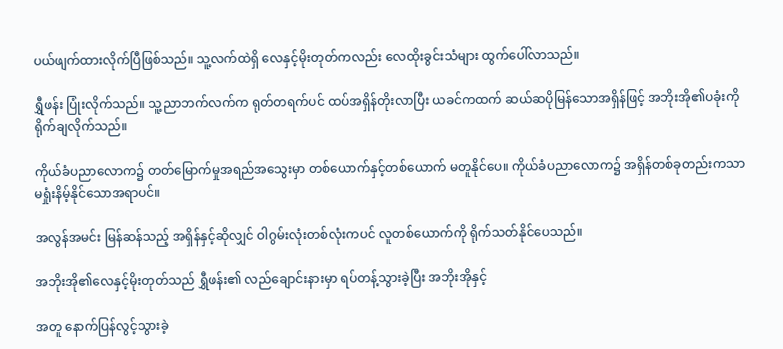ပယ်ဖျက်ထားလိုက်ပြီဖြစ်သည်။ သူ့လက်ထဲရှိ လေနှင့်မိုးတုတ်ကလည်း လေထိုးခွင်းသံများ ထွက်ပေါ်လာသည်။

ရွှီဖန်း ပြုံးလိုက်သည်။ သူ့ညာဘက်လက်က ရုတ်တရက်ပင် ထပ်အရှိန်တိုးလာပြီး ယခင်ကထက် ဆယ်ဆပိုမြန်သောအရှိန်ဖြင့် အဘိုးအို၏ပခုံးကို ရိုက်ချလိုက်သည်။

ကိုယ်ခံပညာလောက၌ တတ်မြောက်မှုအရည်အသွေးမှာ တစ်ယောက်နှင့်တစ်ယောက် မတူနိုင်ပေ။ ကိုယ်ခံပညာလောက၌ အရှိန်တစ်ခုတည်းကသာ မရှုံးနိမ့်နိုင်သောအရာပင်။

အလွန်အမင်း မြန်ဆန်သည့် အရှိန်နှင့်ဆိုလျှင် ဝါဂွမ်းလုံးတစ်လုံးကပင် လူတစ်ယောက်ကို ရိုက်သတ်နိုင်ပေသည်။

အဘိုးအို၏လေနှင့်မိုးတုတ်သည် ရွှီဖန်း၏ လည်ချောင်းနားမှာ ရပ်တန့်သွားခဲ့ပြီး အဘိုးအိုနှင့်

အတူ နောက်ပြန်လွင့်သွားခဲ့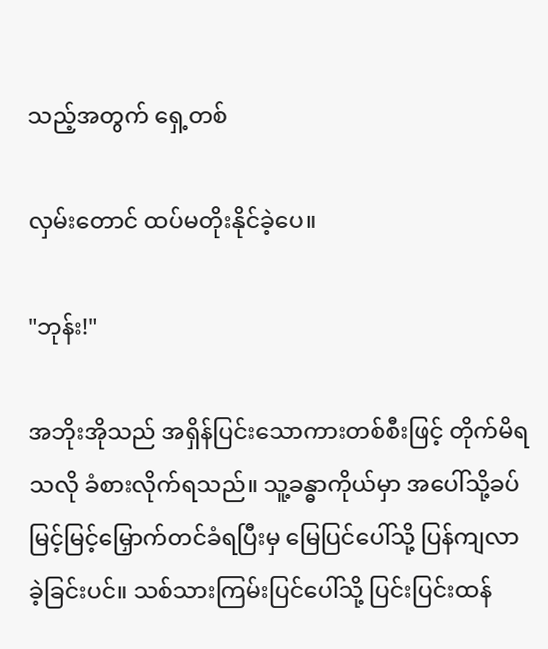သည့်အတွက် ရှေ့တစ်

လှမ်းတောင် ထပ်မတိုးနိုင်ခဲ့ပေ။

"ဘုန်း!"

အဘိုးအိုသည် အရှိန်ပြင်းသောကားတစ်စီးဖြင့် တိုက်မိရသလို ခံစားလိုက်ရသည်။ သူ့ခန္ဓာကိုယ်မှာ အပေါ်သို့ခပ်မြင့်မြင့်မြှောက်တင်ခံရပြီးမှ မြေပြင်ပေါ်သို့ ပြန်ကျလာခဲ့ခြင်းပင်။ သစ်သားကြမ်းပြင်ပေါ်သို့ ပြင်းပြင်းထန်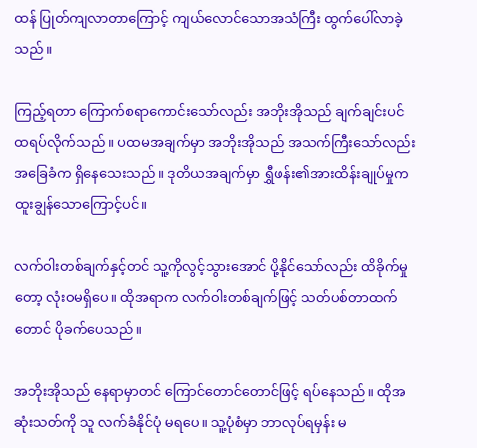ထန် ပြုတ်ကျလာတာကြောင့် ကျယ်လောင်သောအသံကြီး ထွက်ပေါ်လာခဲ့သည်။

ကြည့်ရတာ ကြောက်စရာကောင်းသော်လည်း အဘိုးအိုသည် ချက်ချင်းပင် ထရပ်လိုက်သည်။ ပထမအချက်မှာ အဘိုးအိုသည် အသက်ကြီးသော်လည်း အခြေခံက ရှိနေသေးသည်။ ဒုတိယအချက်မှာ ရွှီဖန်း၏အားထိန်းချုပ်မှုက ထူးချွန်သောကြောင့်ပင်။

လက်ဝါးတစ်ချက်နှင့်တင် သူ့ကိုလွင့်သွားအောင် ပို့နိုင်သော်လည်း ထိခိုက်မှုတော့ လုံးဝမရှိပေ။ ထိုအရာက လက်ဝါးတစ်ချက်ဖြင့် သတ်ပစ်တာထက်တောင် ပိုခက်ပေသည်။

အဘိုးအိုသည် နေရာမှာတင် ကြောင်တောင်တောင်ဖြင့် ရပ်နေသည်။ ထိုအဆုံးသတ်ကို သူ လက်ခံနိုင်ပုံ မရပေ။ သူ့ပုံစံမှာ ဘာလုပ်ရမှန်း မ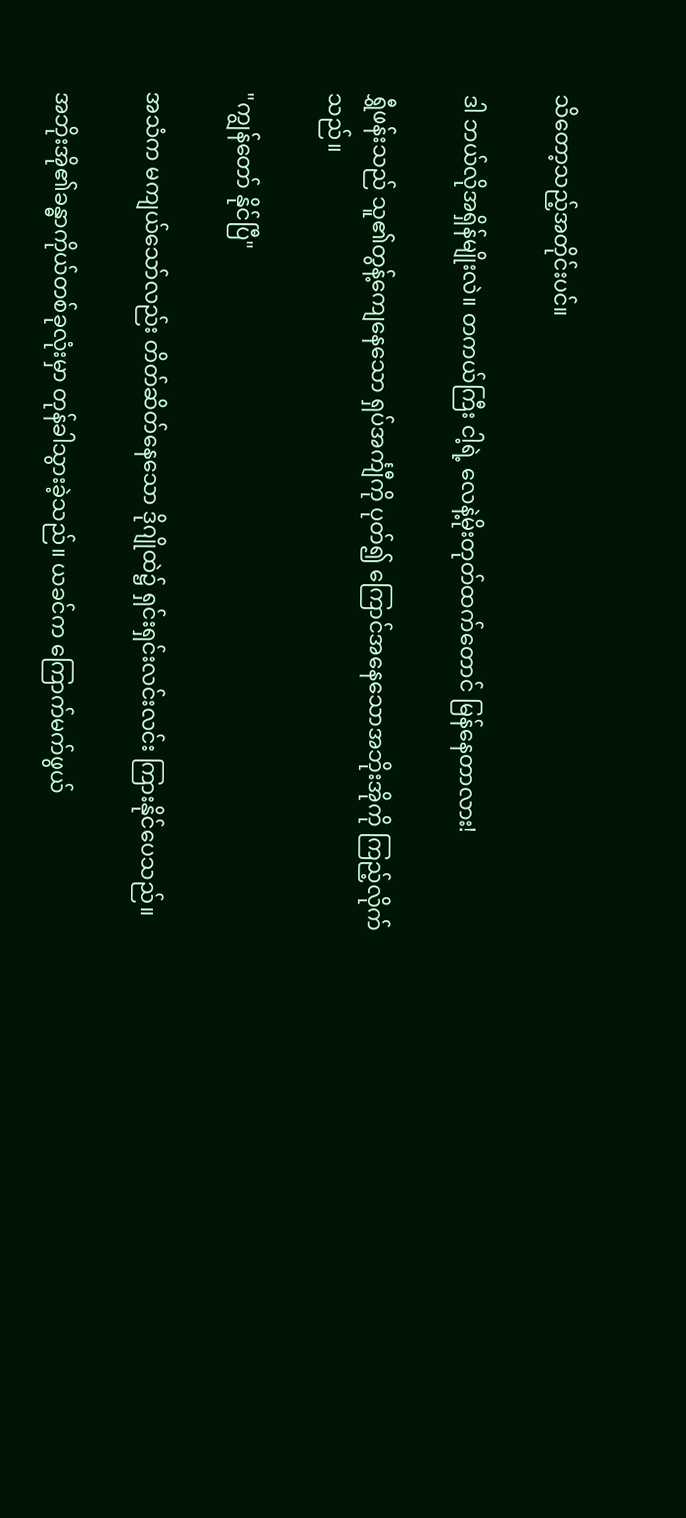သိတော့သည့်အတိုင်းပင်။

ဒါ ဘယ်လိုအရှိန်မျိုးလဲ။ တကယ်ကြီး ငါ့ရဲ့ လေနဲ့မိုးတုတ်ထက်တောင် မြန်နေတာလား!

ရွှီဖန်းသည် သူ၏တွန့်ကျေနေသော ရှပ်အင်္ကျီကို ပုတ်၍ ကြောင်အနေသောအဘိုးအိုကို ကြည့်လိုက်သည်။

"ကျွန်တော် နိုင်ပြီ"

အသံက မကျယ်သော်လည်း တိတ်ဆိတ်နေသော ဒိုဂျိုထဲ၌ ရှင်းရှင်းလင်းလင်း ကြားနိုင်ပေသည်။

အဘိုးအို၏ခန္ဓာကိုယ်တစ်ခုလုံးမှာ တုန်ခါသွားခဲ့သည်။ ယခင်က ကြောက်မက်ဖွယ်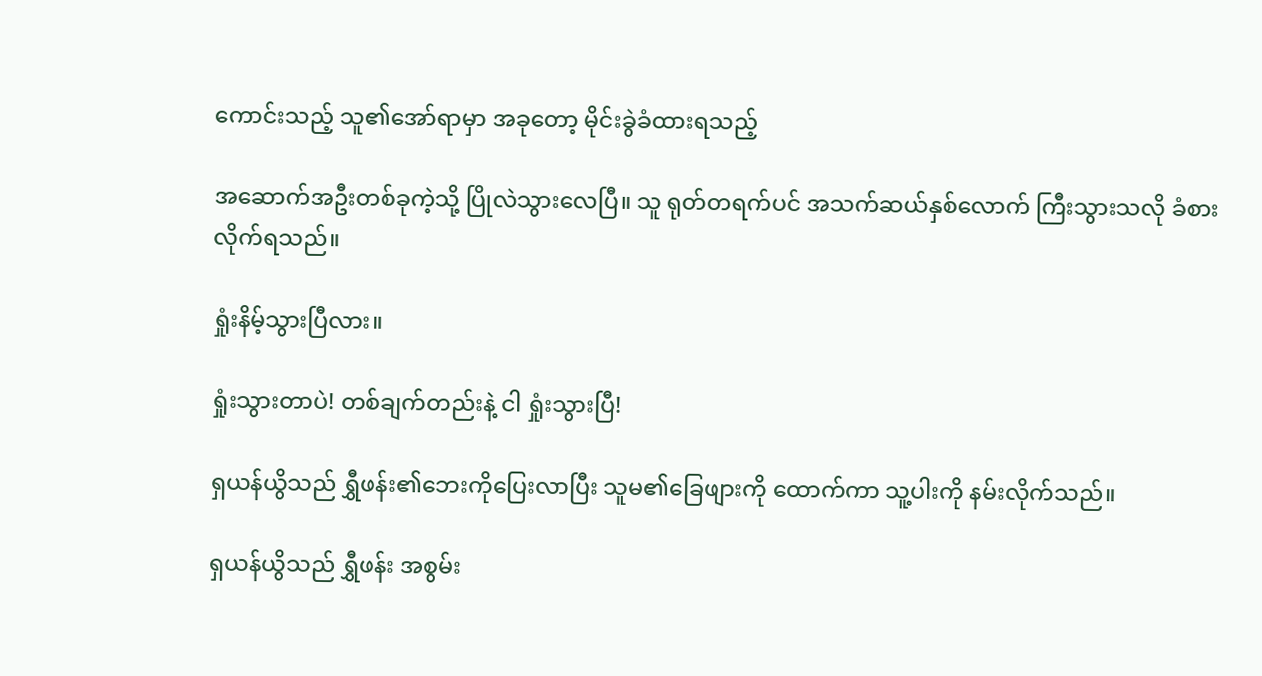ကောင်းသည့် သူ၏အော်ရာမှာ အခုတော့ မိုင်းခွဲခံထားရသည့်

အဆောက်အဦးတစ်ခုကဲ့သို့ ပြိုလဲသွားလေပြီ။ သူ ရုတ်တရက်ပင် အသက်ဆယ်နှစ်လောက် ကြီးသွားသလို ခံစားလိုက်ရသည်။

ရှုံးနိမ့်သွားပြီလား။

ရှုံးသွားတာပဲ! တစ်ချက်တည်းနဲ့ ငါ ရှုံးသွားပြီ!

ရှယန်ယွိသည် ရွှီဖန်း၏ဘေးကိုပြေးလာပြီး သူမ၏ခြေဖျားကို ထောက်ကာ သူ့ပါးကို နမ်းလိုက်သည်။

ရှယန်ယွိသည် ရွှီဖန်း အစွမ်း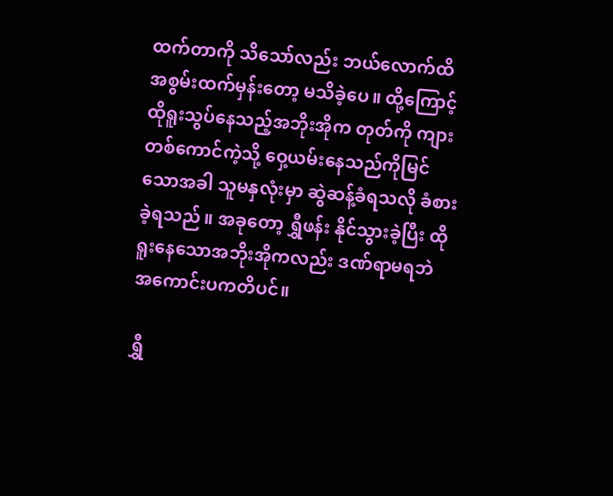ထက်တာကို သိသော်လည်း ဘယ်လောက်ထိ အစွမ်းထက်မှန်းတော့ မသိခဲ့ပေ။ ထို့ကြောင့် ထိုရူးသွပ်နေသည့်အဘိုးအိုက တုတ်ကို ကျားတစ်ကောင်ကဲ့သို့ ဝှေ့ယမ်းနေသည်ကိုမြင်သောအခါ သူမနှလုံးမှာ ဆွဲဆန့်ခံရသလို ခံစားခဲ့ရသည်။ အခုတော့ ရွှီဖန်း နိုင်သွားခဲ့ပြီး ထိုရူးနေသောအဘိုးအိုကလည်း ဒဏ်ရာမရဘဲ အကောင်းပကတိပင်။

ရွှီ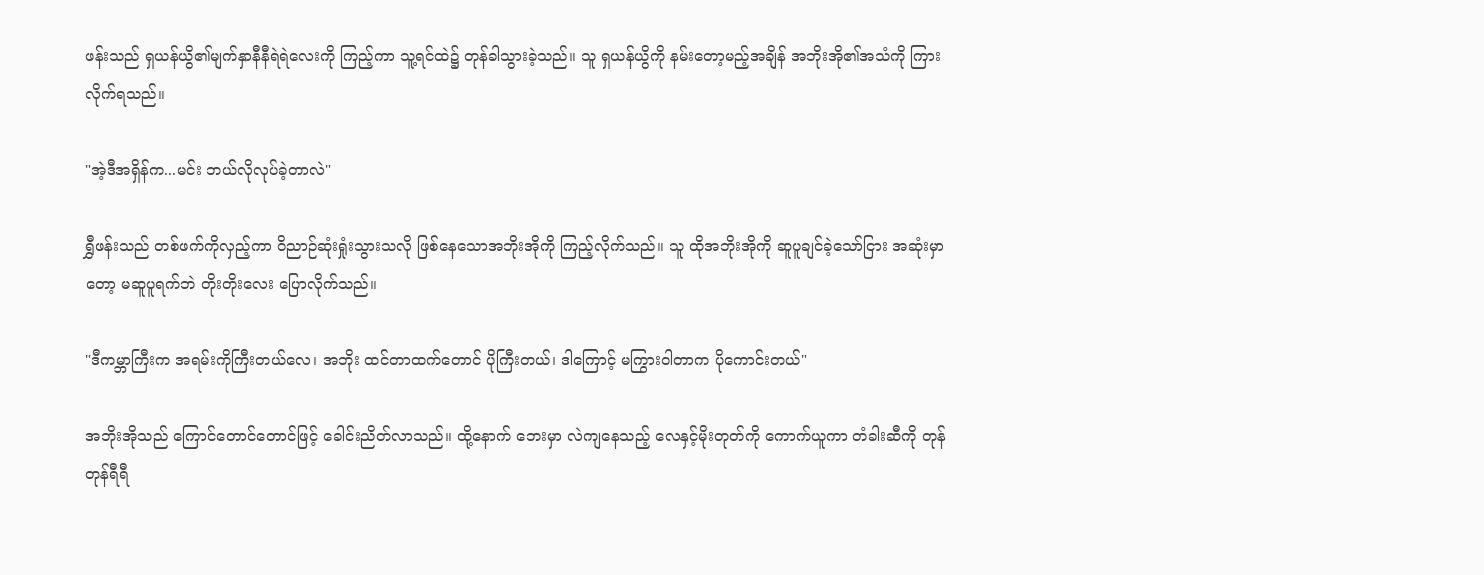ဖန်းသည် ရှယန်ယွိ၏မျက်နှာနီနီရဲရဲလေးကို ကြည့်ကာ သူ့ရင်ထဲ၌ တုန်ခါသွားခဲ့သည်။ သူ ရှယန်ယွိကို နမ်းတော့မည့်အချိန် အဘိုးအို၏အသံကို ကြားလိုက်ရသည်။

"အဲ့ဒီအရှိန်က...မင်း ဘယ်လိုလုပ်ခဲ့တာလဲ"

ရွှီဖန်းသည် တစ်ဖက်ကိုလှည့်ကာ ဝိညာဉ်ဆုံးရှုံးသွားသလို ဖြစ်နေသောအဘိုးအိုကို ကြည့်လိုက်သည်။ သူ ထိုအဘိုးအိုကို ဆူပူချင်ခဲ့သော်ငြား အဆုံးမှာတော့ မဆူပူရက်ဘဲ တိုးတိုးလေး ပြောလိုက်သည်။

"ဒီကမ္ဘာကြီးက အရမ်းကိုကြီးတယ်လေ၊ အဘိုး ထင်တာထက်တောင် ပိုကြီးတယ်၊ ဒါကြောင့် မကြွားဝါတာက ပိုကောင်းတယ်"

အဘိုးအိုသည် ကြောင်တောင်တောင်ဖြင့် ခေါင်းညိတ်လာသည်။ ထို့နောက် ဘေးမှာ လဲကျနေသည့် လေနှင့်မိုးတုတ်ကို ကောက်ယူကာ တံခါးဆီကို တုန်တုန်ရီရီ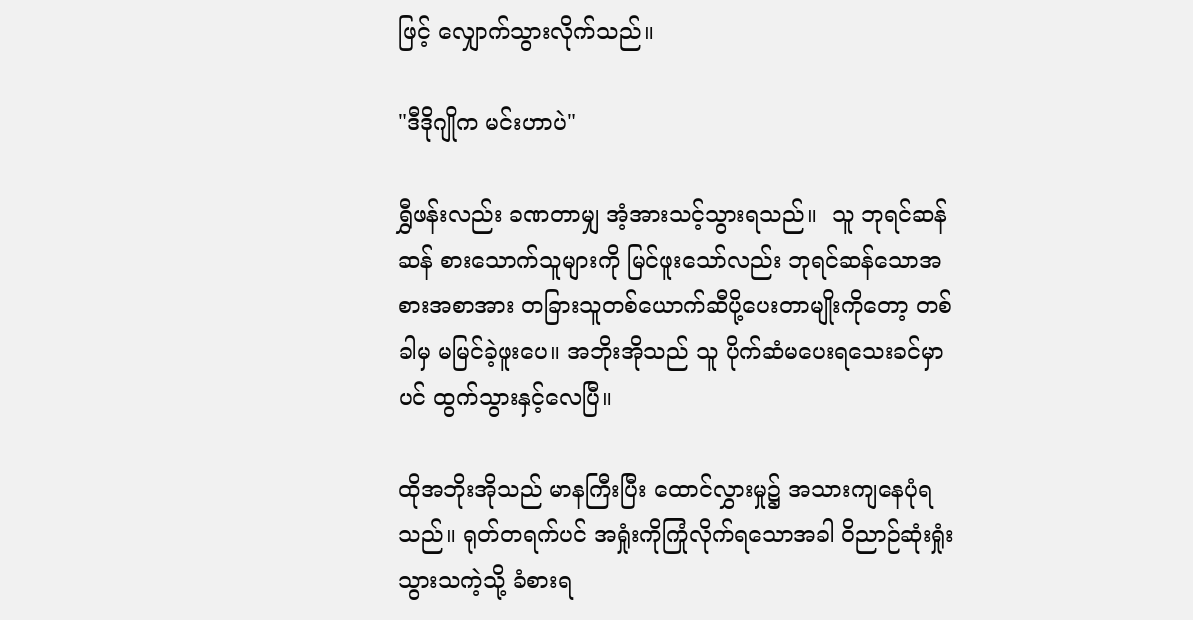ဖြင့် လျှောက်သွားလိုက်သည်။

"ဒီဒိုဂျိုက မင်းဟာပဲ"

ရွှီဖန်းလည်း ခဏတာမျှ အံ့အားသင့်သွားရသည်။  သူ ဘုရင်ဆန်ဆန် စားသောက်သူများကို မြင်ဖူးသော်လည်း ဘုရင်ဆန်သောအစားအစာအား တခြားသူတစ်ယောက်ဆီပို့ပေးတာမျိုးကိုတော့ တစ်ခါမှ မမြင်ခဲ့ဖူးပေ။ အဘိုးအိုသည် သူ ပိုက်ဆံမပေးရသေးခင်မှာပင် ထွက်သွားနှင့်လေပြီ။

ထိုအဘိုးအိုသည် မာနကြီးပြီး ထောင်လွှားမှု၌ အသားကျနေပုံရသည်။ ရုတ်တရက်ပင် အရှုံးကိုကြုံလိုက်ရသောအခါ ဝိညာဉ်ဆုံးရှုံးသွားသကဲ့သို့ ခံစားရ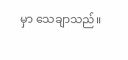မှာ သေချာသည်။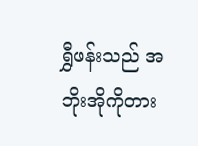ရွှီဖန်းသည် အဘိုးအိုကိုတား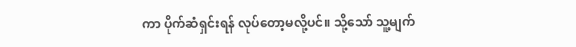ကာ ပိုက်ဆံရှင်းရန် လုပ်တော့မလို့ပင်။ သို့သော် သူ့မျက်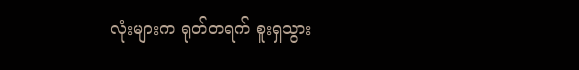လုံးများက ရုတ်တရက် စူးရှသွား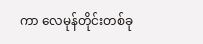ကာ လေမုန်တိုင်းတစ်ခု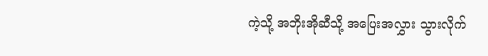ကဲ့သို့ အဘိုးအိုဆီသို့ အပြေးအလွှား သွားလိုက်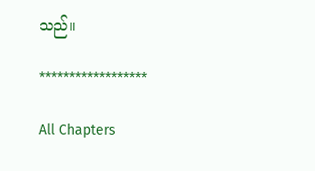သည်။

******************

All Chapters